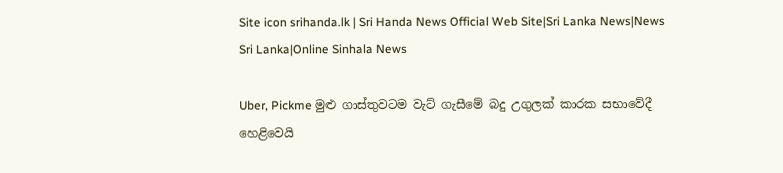Site icon srihanda.lk | Sri Handa News Official Web Site|Sri Lanka News|News Sri Lanka|Online Sinhala News

Uber, Pickme මුළු ගාස්තුවටම වැට් ගැසීමේ බදු උගුලක් කාරක සභාවේදී හෙළිවෙයි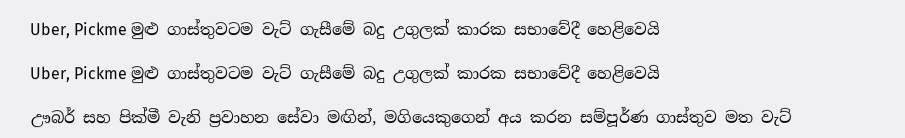Uber, Pickme මුළු ගාස්තුවටම වැට් ගැසීමේ බදු උගුලක් කාරක සභාවේදී හෙළිවෙයි

Uber, Pickme මුළු ගාස්තුවටම වැට් ගැසීමේ බදු උගුලක් කාරක සභාවේදී හෙළිවෙයි

ඌබර් සහ පික්මී වැනි ප්‍රවාහන සේවා මඟින්, මගියෙකුගෙන් අය කරන සම්පූර්ණ ගාස්තුව මත වැට්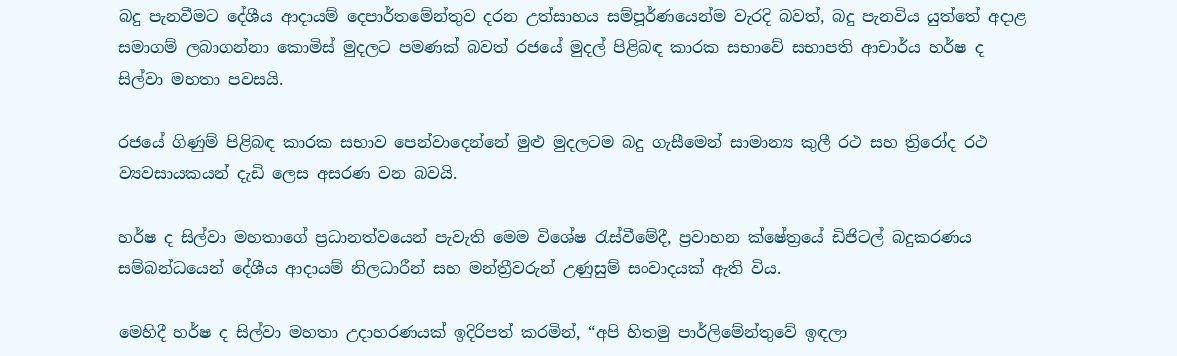බදු පැනවීමට දේශීය ආදායම් දෙපාර්තමේන්තුව දරන උත්සාහය සම්පූර්ණයෙන්ම වැරදි බවත්, බදු පැනවිය යුත්තේ අදාළ සමාගම් ලබාගන්නා කොමිස් මුදලට පමණක් බවත් රජයේ මුදල් පිළිබඳ කාරක සභාවේ සභාපති ආචාර්ය හර්ෂ ද සිල්වා මහතා පවසයි.

රජයේ ගිණුම් පිළිබඳ කාරක සභාව පෙන්වාදෙන්නේ මුළු මුදලටම බදු ගැසීමෙන් සාමාන්‍ය කුලී රථ සහ ත්‍රිරෝද රථ ව්‍යවසායකයන් දැඩි ලෙස අසරණ වන බවයි.

හර්ෂ ද සිල්වා මහතාගේ ප්‍රධානත්වයෙන් පැවැති මෙම විශේෂ රැස්වීමේදී, ප්‍රවාහන ක්ෂේත්‍රයේ ඩිජිටල් බදුකරණය සම්බන්ධයෙන් දේශීය ආදායම් නිලධාරීන් සහ මන්ත්‍රීවරුන් උණුසුම් සංවාදයක් ඇති විය.

මෙහිදී හර්ෂ ද සිල්වා මහතා උදාහරණයක් ඉදිරිපත් කරමින්, “අපි හිතමු පාර්ලිමේන්තුවේ ඉඳලා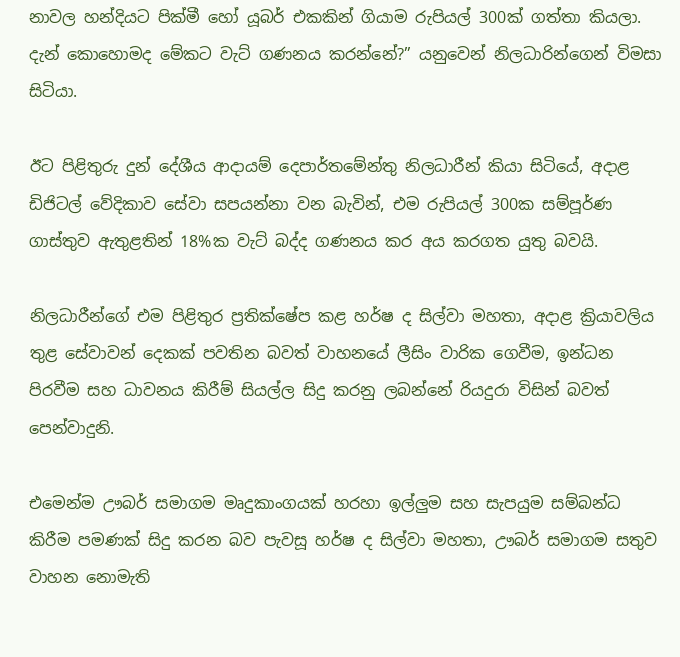නාවල හන්දියට පික්මී හෝ යූබර් එකකින් ගියාම රුපියල් 300ක් ගත්තා කියලා. දැන් කොහොමද මේකට වැට් ගණනය කරන්නේ?” යනුවෙන් නිලධාරින්ගෙන් විමසා සිටියා.

ඊට පිළිතුරු දුන් දේශීය ආදායම් දෙපාර්තමේන්තු නිලධාරීන් කියා සිටියේ, අදාළ ඩිජිටල් වේදිකාව සේවා සපයන්නා වන බැවින්, එම රුපියල් 300ක සම්පූර්ණ ගාස්තුව ඇතුළතින් 18%ක වැට් බද්ද ගණනය කර අය කරගත යුතු බවයි.

නිලධාරීන්ගේ එම පිළිතුර ප්‍රතික්ෂේප කළ හර්ෂ ද සිල්වා මහතා, අදාළ ක්‍රියාවලිය තුළ සේවාවන් දෙකක් පවතින බවත් වාහනයේ ලීසිං වාරික ගෙවීම, ඉන්ධන පිරවීම සහ ධාවනය කිරීම් සියල්ල සිදු කරනු ලබන්නේ රියදුරා විසින් බවත් පෙන්වාදුනි.

එමෙන්ම ඌබර් සමාගම මෘදුකාංගයක් හරහා ඉල්ලුම සහ සැපයුම සම්බන්ධ කිරීම පමණක් සිදු කරන බව පැවසූ හර්ෂ ද සිල්වා මහතා, ඌබර් සමාගම සතුව වාහන නොමැති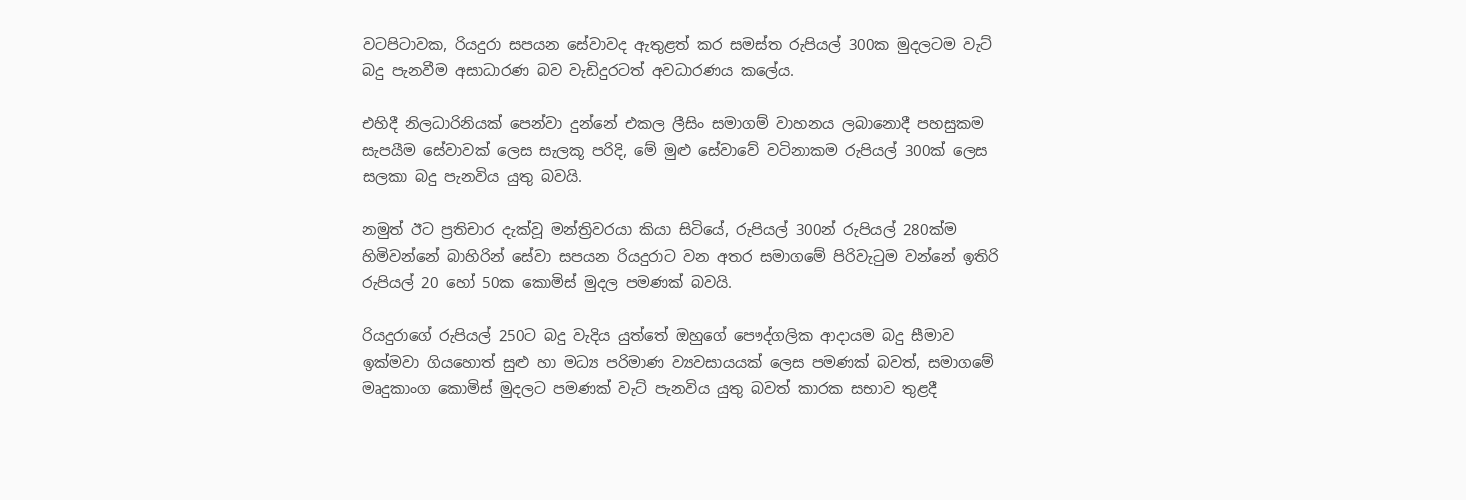වටපිටාවක, රියදුරා සපයන සේවාවද ඇතුළත් කර සමස්ත රුපියල් 300ක මුදලටම වැට් බදු පැනවීම අසාධාරණ බව වැඩිදුරටත් අවධාරණය කලේය.

එහිදී නිලධාරිනියක් පෙන්වා දුන්නේ එකල ලීසිං සමාගම් වාහනය ලබානොදී පහසුකම සැපයීම සේවාවක් ලෙස සැලකූ පරිදි, මේ මුළු සේවාවේ වටිනාකම රුපියල් 300ක් ලෙස සලකා බදු පැනවිය යුතු බවයි.

නමුත් ඊට ප්‍රතිචාර දැක්වූ මන්ත්‍රිවරයා කියා සිටියේ, රුපියල් 300න් රුපියල් 280ක්ම හිමිවන්නේ බාහිරින් සේවා සපයන රියදුරාට වන අතර සමාගමේ පිරිවැටුම වන්නේ ඉතිරි රුපියල් 20 හෝ 50ක කොමිස් මුදල පමණක් බවයි.

රියදුරාගේ රුපියල් 250ට බදු වැදිය යුත්තේ ඔහුගේ පෞද්ගලික ආදායම බදු සීමාව ඉක්මවා ගියහොත් සුළු හා මධ්‍ය පරිමාණ ව්‍යවසායයක් ලෙස පමණක් බවත්, සමාගමේ මෘදුකාංග කොමිස් මුදලට පමණක් වැට් පැනවිය යුතු බවත් කාරක සභාව තුළදී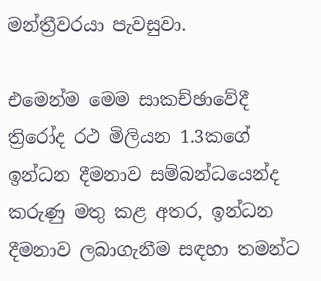මන්ත්‍රීවරයා පැවසුවා.

එමෙන්ම මෙම සාකච්ඡාවේදී ත්‍රිරෝද රථ මිලියන 1.3කගේ ඉන්ධන දීමනාව සම්බන්ධයෙන්ද කරුණු මතු කළ අතර, ඉන්ධන දීමනාව ලබාගැනීම සඳහා තමන්ට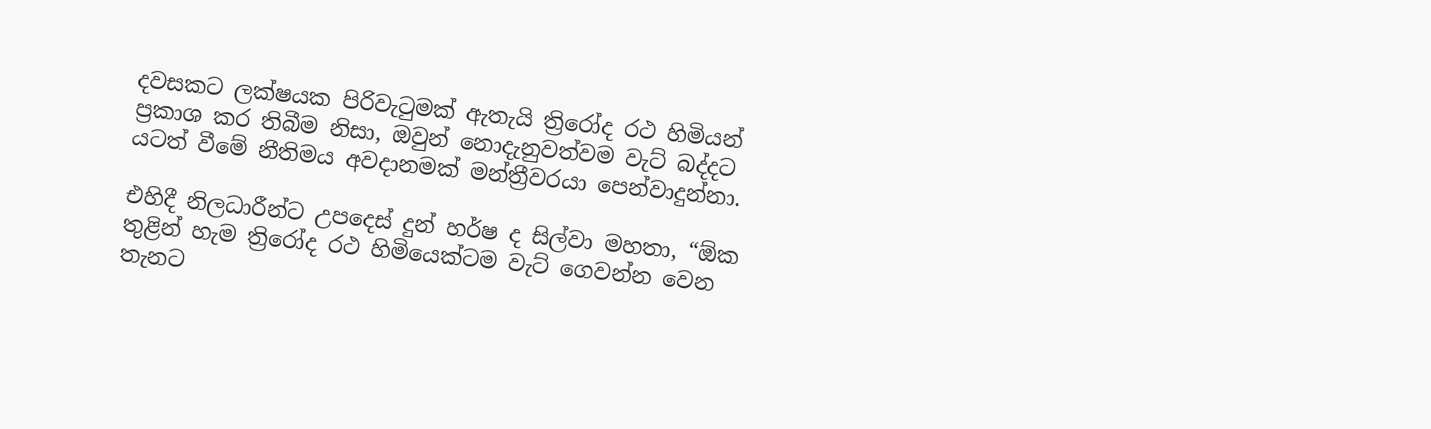දවසකට ලක්ෂයක පිරිවැටුමක් ඇතැයි ත්‍රිරෝද රථ හිමියන් ප්‍රකාශ කර තිබීම නිසා, ඔවුන් නොදැනුවත්වම වැට් බද්දට යටත් වීමේ නීතිමය අවදානමක් මන්ත්‍රීවරයා පෙන්වාදුන්නා.

එහිදී නිලධාරීන්ට උපදෙස් දුන් හර්ෂ ද සිල්වා මහතා, “ඕක තුළින් හැම ත්‍රිරෝද රථ හිමියෙක්ටම වැට් ගෙවන්න වෙන තැනට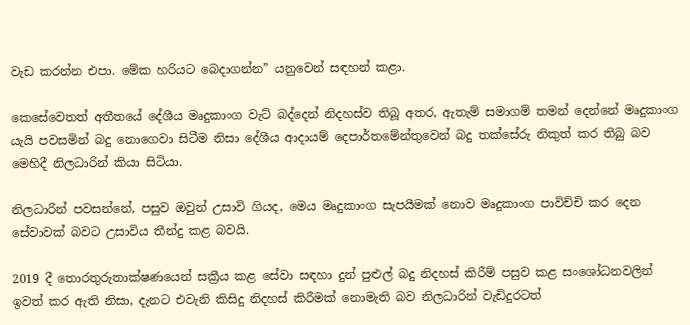වැඩ කරන්න එපා. මේක හරියට බෙදාගන්න” යනුවෙන් සඳහන් කළා.

කෙසේවෙතත් අතීතයේ දේශීය මෘදුකාංග වැට් බද්දෙන් නිදහස්ව තිබූ අතර, ඇතැම් සමාගම් තමන් දෙන්නේ මෘදුකාංග යැයි පවසමින් බදු නොගෙවා සිටීම නිසා දේශීය ආදායම් දෙපාර්තමේන්තුවෙන් බදු තක්සේරු නිකුත් කර තිබු බව මෙහිදී නිලධාරින් කියා සිටියා.

නිලධාරින් පවසන්නේ, පසුව ඔවුන් උසාවි ගියද, මෙය මෘදුකාංග සැපයීමක් නොව මෘදුකාංග පාවිච්චි කර දෙන සේවාවක් බවට උසාවිය තීන්දු කළ බවයි.

2019 දී තොරතුරුතාක්ෂණයෙන් සක්‍රීය කළ සේවා සඳහා දුන් පුළුල් බදු නිදහස් කිරීම් පසුව කළ සංශෝධනවලින් ඉවත් කර ඇති නිසා, දැනට එවැනි කිසිදු නිදහස් කිරීමක් නොමැති බව නිලධාරින් වැඩිදුරටත්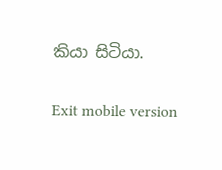කියා සිටියා.

Exit mobile version